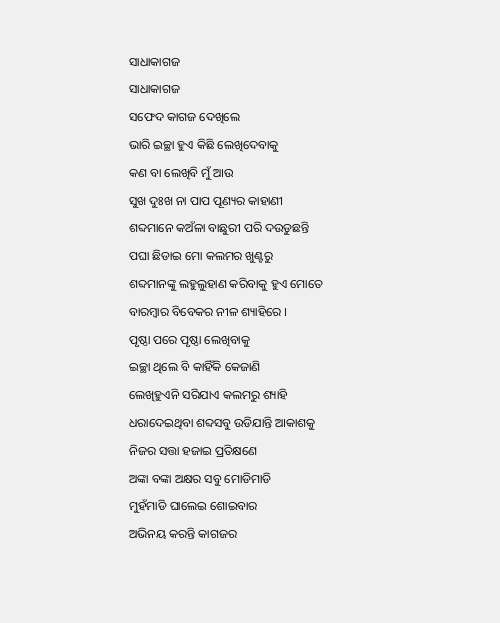ସାଧାକାଗଜ
ସାଧାକାଗଜ
ସଫେଦ କାଗଜ ଦେଖିଲେ
ଭାରି ଇଚ୍ଛା ହୁଏ କିଛି ଲେଖିଦେବାକୁ
କଣ ବା ଲେଖିବି ମୁଁ ଆଉ
ସୁଖ ଦୁଃଖ ନା ପାପ ପୂଣ୍ୟର କାହାଣୀ
ଶବ୍ଦମାନେ କଅଁଳା ବାଛୁରୀ ପରି ଦଉଡୁଛନ୍ତି
ପଘା ଛିଡାଇ ମୋ କଲମର ଖୁଣ୍ଟରୁ
ଶବ୍ଦମାନଙ୍କୁ ଲହୁଲୁହାଣ କରିବାକୁ ହୁଏ ମୋତେ
ବାରମ୍ବାର ବିବେକର ନୀଳ ଶ୍ୟାହିରେ ।
ପୃଷ୍ଠା ପରେ ପୃଷ୍ଠା ଲେଖିବାକୁ
ଇଚ୍ଛା ଥିଲେ ବି କାହିଁକି କେଜାଣି
ଲେଖିହୁଏନି ସରିଯାଏ କଲମରୁ ଶ୍ୟାହି
ଧରାଦେଇଥିବା ଶବ୍ଦସବୁ ଉଡିଯାନ୍ତି ଆକାଶକୁ
ନିଜର ସତ୍ତା ହଜାଇ ପ୍ରତିକ୍ଷଣେ
ଅଙ୍କା ବଙ୍କା ଅକ୍ଷର ସବୁ ମୋଡିମାଡି
ମୁହଁମାଡି ଘାଲେଇ ଶୋଇବାର
ଅଭିନୟ କରନ୍ତି କାଗଜର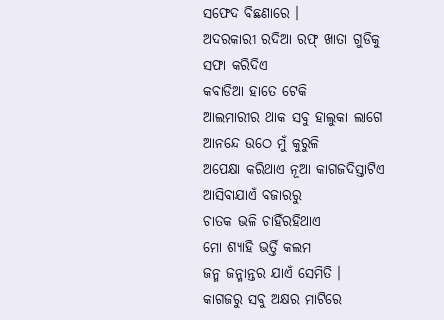ସଫେଦ ବିଛଣାରେ ।
ଅଦରକାରୀ ରଦିଆ ରଫ୍ ଖାତା ଗୁଡିକୁ
ସଫା କରିଦିଏ
କବାଡିଆ ହାତେ ଟେକି
ଆଲମାରୀର ଥାକ ସବୁ ହାଲୁକା ଲାଗେ
ଆନନ୍ଦେ ଉଠେ ମୁଁ କୁରୁଳି
ଅପେକ୍ଷା କରିଥାଏ ନୂଆ କାଗଜଦିସ୍ତାଟିଏ
ଆସିବାଯାଏଁ ବଜାରରୁ
ଚାତକ ଭଳି ଚାହିଁରହିଥାଏ
ମୋ ଶ୍ୟାହି ଭର୍ତ୍ତି କଲମ
ଜନ୍ମ ଜନ୍ମାନ୍ତର ଯାଏଁ ସେମିତି ।
କାଗଜରୁ ସବୁ ଅକ୍ଷର ମାଟିରେ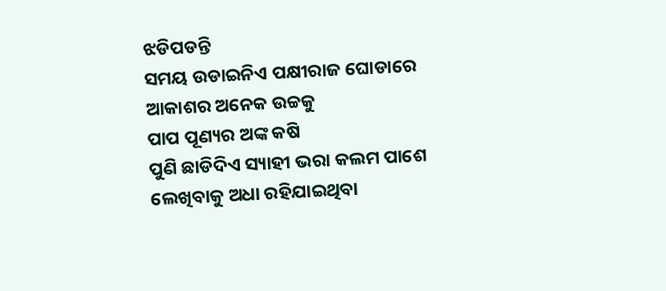ଝଡିପଡନ୍ତି
ସମୟ ଉଡାଇନିଏ ପକ୍ଷୀରାଜ ଘୋଡାରେ
ଆକାଶର ଅନେକ ଉଚ୍ଚକୁ
ପାପ ପୂଣ୍ୟର ଅଙ୍କ କଷି
ପୁଣି ଛାଡିଦିଏ ସ୍ୟାହୀ ଭରା କଲମ ପାଶେ
ଲେଖିବାକୁ ଅଧା ରହିଯାଇଥିବା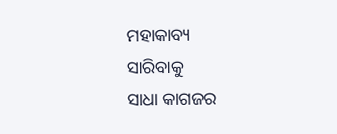ମହାକାବ୍ୟ
ସାରିବାକୁ
ସାଧା କାଗଜର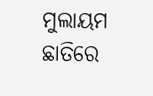ମୁଲାୟମ ଛାତିରେ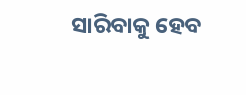ସାରିବାକୁ ହେବ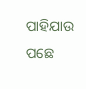ପାହିଯାଉ ପଛେ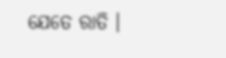ଯେତେ ରାତି ।